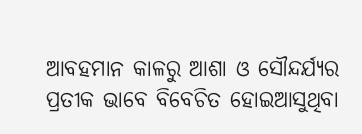ଆବହମାନ କାଳରୁ ଆଶା ଓ ‌ସୌନ୍ଦର୍ଯ୍ୟର ପ୍ରତୀକ ଭାବେ ବିବେଚିତ ହୋଇଆସୁଥିବା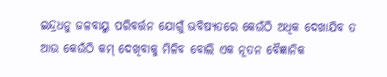ଇନ୍ଦ୍ରଧନୁ ଜଳବାୟୁ ପରିବର୍ତ୍ତନ ଯୋଗୁଁ ଭବିଷ୍ୟତରେ କେଉଁଠି ଅଧିକ ଦେଖାଯିବ ତ ଆଉ କେଉଁଠି କମ୍ ଦେଖିବାକୁ ମିଳିବ ବୋଲି ଏକ ନୂତନ ବୈଜ୍ଞାନିକ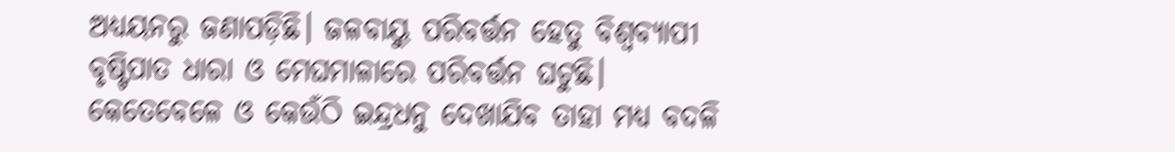ଅଧ୍ୟୟନରୁ ଜଣାପଡ଼ିଛି। ଜଳବାୟୁ ପରିବର୍ତ୍ତନ ହେତୁ ବିଶ୍ବବ୍ୟାପୀ ବୃ‌ଷ୍ଟିପାତ ଧାରା ଓ ମେଘମାଳାରେ ପରିବର୍ତ୍ତନ ଘଟୁଛି। କେତେବେଳେ ଓ କେଉଁଠି ଇନ୍ଦ୍ରଧନୁ ଦେଖାଯିବ ତାହା ମଧ୍ୟ ବଦଳି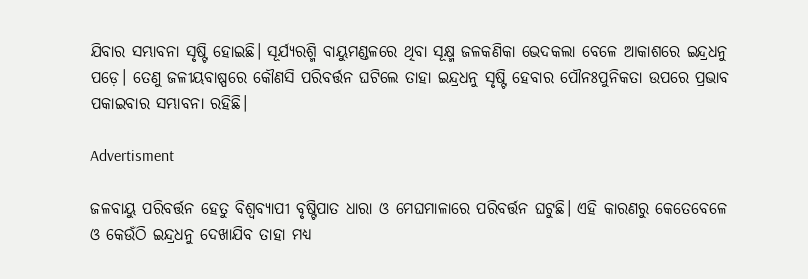ଯିବାର ସମ୍ଭାବନା ସୃଷ୍ଟି ହୋଇଛି। ସୂର୍ଯ୍ୟରଶ୍ମି ବାୟୁମଣ୍ଡଳରେ ଥିବା ସୂକ୍ଷ୍ମ ଜଳକଣିକା ଭେଦକଲା ବେଳେ ଆକାଶରେ ଇନ୍ଦ୍ରଧନୁ ପଡ଼େ। ତେଣୁ ଜଳୀୟବାଷ୍ପରେ କୌଣସି ପରିବର୍ତ୍ତନ ଘଟିଲେ ତାହା ଇନ୍ଦ୍ରଧନୁ ସୃଷ୍ଟି ହେବାର ପୌନଃପୁନିକତା ଉପରେ ପ୍ରଭାବ ପକାଇବାର ସମ୍ଭାବନା ରହିଛି।

Advertisment

ଜଳବାୟୁ ପରିବର୍ତ୍ତନ ହେତୁ ବିଶ୍ବବ୍ୟାପୀ ବୃ‌ଷ୍ଟିପାତ ଧାରା ଓ ମେଘମାଳାରେ ପରିବର୍ତ୍ତନ ଘଟୁଛି। ଏହି କାରଣରୁ କେତେବେଳେ ଓ କେଉଁଠି ଇନ୍ଦ୍ରଧନୁ ଦେଖାଯିବ ତାହା ମଧ୍ୟ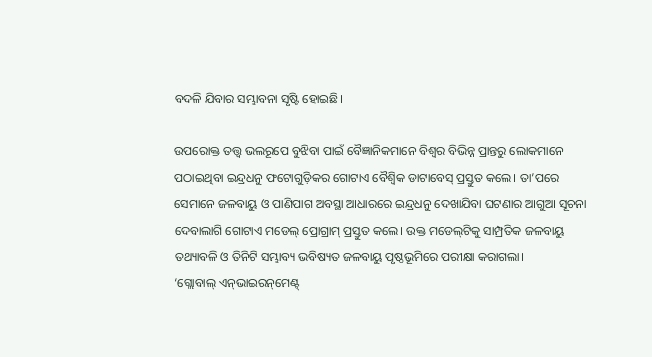ବଦଳି ଯିବାର ସମ୍ଭାବନା ସୃଷ୍ଟି ହୋଇଛି।

ଉପରୋକ୍ତ ତତ୍ତ୍ବ ଭଲରୂପେ ବୁଝିବା ପାଇଁ ବୈଜ୍ଞାନିକମାନେ ବିଶ୍ବର ବିଭିନ୍ନ ପ୍ରାନ୍ତରୁ ଲୋକମାନେ ପଠାଇଥିବା ଇନ୍ଦ୍ରଧନୁ ଫଟୋଗୁଡ଼ିକର ଗୋଟାଏ ବୈଶ୍ବିକ ଡାଟାବେସ୍‌ ପ୍ରସ୍ତୁତ କଲେ। ତା’ପରେ ସେମାନେ ଜଳବାୟୁ ଓ ପାଣିପାଗ ଅବସ୍ଥା ଆଧାରରେ ଇନ୍ଦ୍ରଧନୁ ଦେଖାଯିବା ଘଟଣାର ଆଗୁଆ ସୂଚନା ଦେବାଲାଗି ଗୋଟାଏ ମଡେଲ୍‌ ପ୍ରୋଗ୍ରାମ୍‌ ପ୍ରସ୍ତୁତ କଲେ। ଉକ୍ତ ମଡେଲ୍‌ଟିକୁ ସାମ୍ପ୍ରତିକ ଜଳବାୟୁ ତଥ୍ୟାବଳି ଓ ତିନିଟି ସମ୍ଭାବ୍ୟ ଭବିଷ୍ୟତ ଜଳବାୟୁ ପୃଷ୍ଠଭୂମିରେ ପରୀକ୍ଷା କରାଗଲା।
‘ଗ୍ଲୋବାଲ୍‌ ଏନ୍‌ଭାଇରନ୍‌ମେଣ୍ଟ୍‌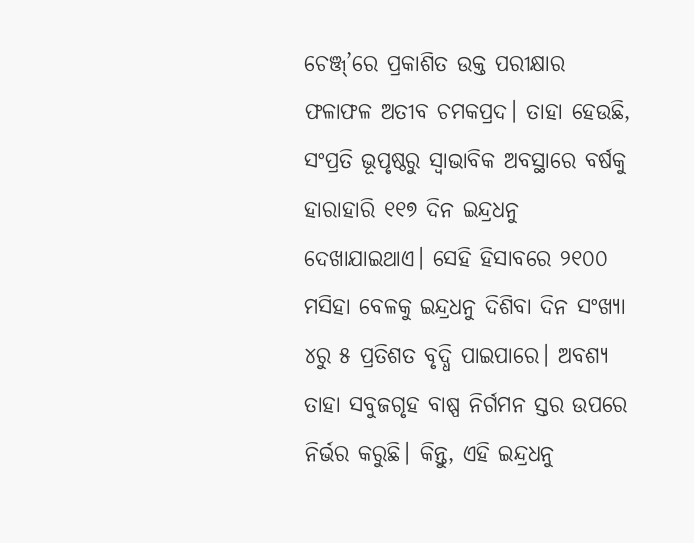ଚେଞ୍ଜ୍‌’ରେ ପ୍ରକାଶିତ ଉକ୍ତ ପରୀକ୍ଷାର ଫଳାଫଳ ଅତୀବ ଚମକପ୍ରଦ। ତାହା ହେଉଛି, ସଂପ୍ରତି ଭୂପୃଷ୍ଠରୁ ସ୍ବାଭାବିକ ଅବସ୍ଥାରେ ବର୍ଷକୁ ହାରାହାରି ୧୧୭ ଦିନ ଇନ୍ଦ୍ରଧନୁ ଦେଖାଯାଇଥାଏ। ସେହି ହିସାବରେ ୨୧୦୦ ମସିହା ବେଳକୁ ଇନ୍ଦ୍ରଧନୁ ଦିଶିବା ଦିନ ସଂଖ୍ୟା ୪ରୁ ୫ ପ୍ରତିଶତ ବୃଦ୍ଧି ପାଇପାରେ। ଅବଶ୍ୟ ତାହା ସବୁଜଗୃହ ବାଷ୍ପ ନିର୍ଗମନ ସ୍ତର ଉପରେ ନିର୍ଭର କରୁଛି। କିନ୍ତୁ, ଏହି ଇନ୍ଦ୍ରଧନୁ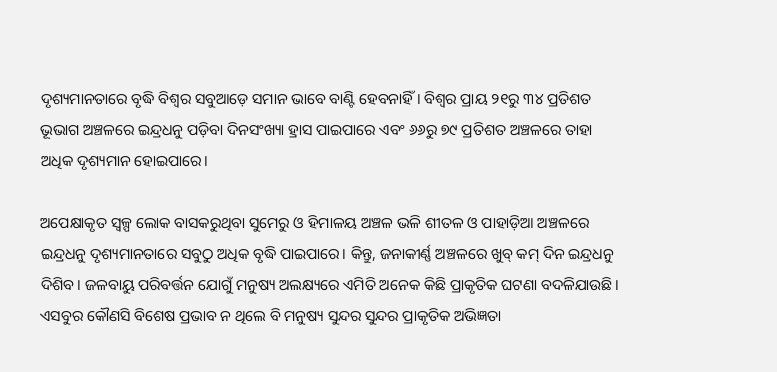ଦୃଶ୍ୟମାନତାରେ ବୃଦ୍ଧି ବିଶ୍ବର ସବୁଆଡ଼େ ସମାନ ଭାବେ ବାଣ୍ଟି ହେବନାହିଁ। ବିଶ୍ବର ପ୍ରାୟ ୨୧ରୁ ୩୪ ପ୍ରତିଶତ ଭୂଭାଗ ଅଞ୍ଚଳରେ ଇନ୍ଦ୍ରଧନୁ ପଡ଼ିବା ଦିନସଂଖ୍ୟା ହ୍ରାସ ପାଇପାରେ ଏବଂ ୬୬ରୁ ୭୯ ପ୍ରତିଶତ ଅଞ୍ଚଳରେ ତାହା ଅଧିକ ଦୃଶ୍ୟମାନ ହୋଇପାରେ।

ଅପେକ୍ଷାକୃତ ସ୍ବଳ୍ପ ଲୋକ ବାସକରୁଥିବା ସୁମେରୁ ଓ ହିମାଳୟ ଅଞ୍ଚଳ ଭଳି ଶୀତଳ ଓ ପାହାଡ଼ିଆ ଅଞ୍ଚଳରେ ଇନ୍ଦ୍ରଧନୁ ଦୃଶ୍ୟମାନତାରେ ସବୁଠୁ ଅଧିକ ବୃଦ୍ଧି ପାଇପାରେ। କିନ୍ତୁ, ଜନାକୀର୍ଣ୍ଣ ଅଞ୍ଚଳରେ ଖୁବ୍‌ କମ୍‌ ଦିନ ଇନ୍ଦ୍ରଧନୁ ଦିଶିବ। ଜଳବାୟୁ ପରିବର୍ତ୍ତନ ଯୋଗୁଁ ମନୁଷ୍ୟ ଅଲକ୍ଷ୍ୟରେ ଏମିତି ଅନେକ କିଛି ପ୍ରାକୃତିକ ଘଟଣା ବଦଳିଯାଉଛି। ଏସବୁର କୌଣସି ବିଶେଷ ପ୍ରଭାବ ନ ଥିଲେ ବି ମନୁଷ୍ୟ ସୁନ୍ଦର ସୁନ୍ଦର ପ୍ରାକୃତିକ ଅଭିଜ୍ଞତା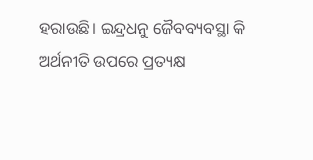ହରାଉଛି। ଇନ୍ଦ୍ରଧନୁ ଜୈବବ୍ୟବସ୍ଥା କି ଅର୍ଥନୀତି ଉପରେ ପ୍ରତ୍ୟକ୍ଷ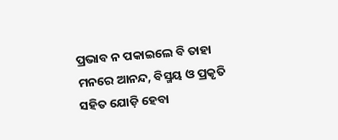ପ୍ରଭାବ ନ ପକାଇଲେ ବି ତାହା ମନରେ ଆନନ୍ଦ, ବିସ୍ମୟ ଓ ପ୍ରକୃତି ସହିତ ଯୋଡ଼ି ହେବା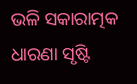ଭଳି ସକାରାତ୍ମକ ଧାରଣା ସୃଷ୍ଟି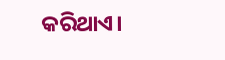କରିଥାଏ।